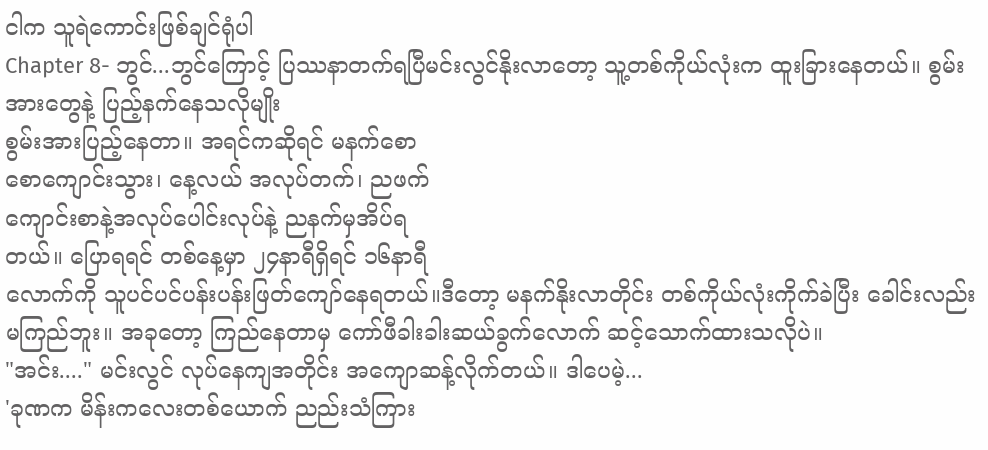ငါက သူရဲကောင်းဖြစ်ချင်ရုံပါ
Chapter 8- ဘွင်...ဘွင်ကြောင့် ပြဿနာတက်ရပြီမင်းလွင်နိုးလာတော့ သူ့တစ်ကိုယ်လုံးက ထူးခြားနေတယ်။ စွမ်းအားတွေနဲ့ ပြည့်နက်နေသလိုမျိုး
စွမ်းအားပြည့်နေတာ။ အရင်ကဆိုရင် မနက်စော
စောကျောင်းသွား၊ နေ့လယ် အလုပ်တက်၊ ညဖက်
ကျောင်းစာနဲ့အလုပ်ပေါင်းလုပ်နဲ့ ညနက်မှအိပ်ရ
တယ်။ ပြောရရင် တစ်နေ့မှာ ၂၄နာရီရှိရင် ၁၆နာရီ
လောက်ကို သူပင်ပင်ပန်းပန်းဖြတ်ကျော်နေရတယ်။ဒီတော့ မနက်နိုးလာတိုင်း တစ်ကိုယ်လုံးကိုက်ခဲပြီး ခေါင်းလည်းမကြည်ဘူး။ အခုတော့ ကြည်နေတာမှ ကော်ဖီခါးခါးဆယ်ခွက်လောက် ဆင့်သောက်ထားသလိုပဲ။
"အင်း...." မင်းလွင် လုပ်နေကျအတိုင်း အကျောဆန့်လိုက်တယ်။ ဒါပေမဲ့...
'ခုဏက မိန်းကလေးတစ်ယောက် ညည်းသံကြား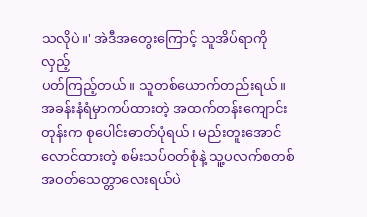သလိုပဲ။' အဲဒီအတွေးကြောင့် သူအိပ်ရာကို လှည့်
ပတ်ကြည့်တယ်။ သူတစ်ယောက်တည်းရယ်။ အခန်းနံရံမှာကပ်ထားတဲ့ အထက်တန်းကျောင်းတုန်းက စုပေါင်းဓာတ်ပုံရယ်၊ မည်းတူးအောင်
လောင်ထားတဲ့ စမ်းသပ်ဝတ်စုံနဲ့ သူ့ပလက်စတစ်အဝတ်သေတ္တာလေးရယ်ပဲ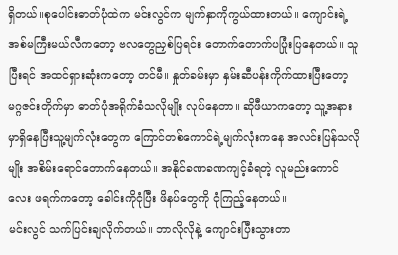ရှိတယ်။စုပေါင်းဓာတ်ပုံထဲက မင်းလွင်က မျက်နှာကိုကွယ်ထားတယ်။ ကျောင်းရဲ့အစ်မကြီးမယ်လီကတော့ ဗလတွေညှစ်ပြရင်း တောက်တောက်ပပြုံးပြနေတယ်။ သူပြီးရင် အထင်ရှားဆုံးကတော့ တင်မီ။ နှုတ်ခမ်းမှာ နှမ်းဆီပန်းကိုက်ထားပြီးတော့ မဂ္ဂဇင်းတိုက်မှာ ဓာတ်ပုံအရိုက်ခံသလိုမျိုး လုပ်နေတာ။ ဆိုဖီယာကတော့ သူ့အနားမှာရှိနေပြီးသူ့မျက်လုံးတွေက ကြောင်တစ်ကောင်ရဲ့မျက်လုံးကနေ အလင်းပြန်သလိုမျိုး အစိမ်းရောင်တောက်နေတယ်။ အနိုင်ခဏခဏကျင့်ခံရတဲ့ လူမည်းကောင်လေး ဖရက်ကတော့ ခေါင်းကိုငုံပြီး ဖိနပ်တွေကို ငုံကြည့်နေတယ်။
မင်းလွင် သက်ပြင်းချလိုက်တယ်။ ဘာလိုလိုနဲ့ ကျောင်းပြီးသွားတာ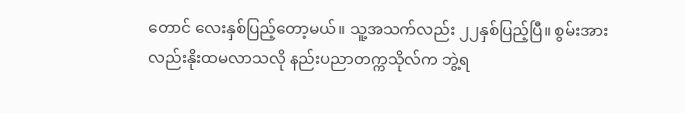တောင် လေးနှစ်ပြည့်တော့မယ်။ သူ့အသက်လည်း ၂၂နှစ်ပြည့်ပြီ။ စွမ်းအားလည်းနိုးထမလာသလို နည်းပညာတက္ကသိုလ်က ဘွဲ့ရ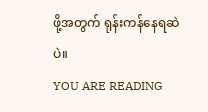ဖို့အတွက် ရုန်းကန်နေရဆဲပဲ။
YOU ARE READING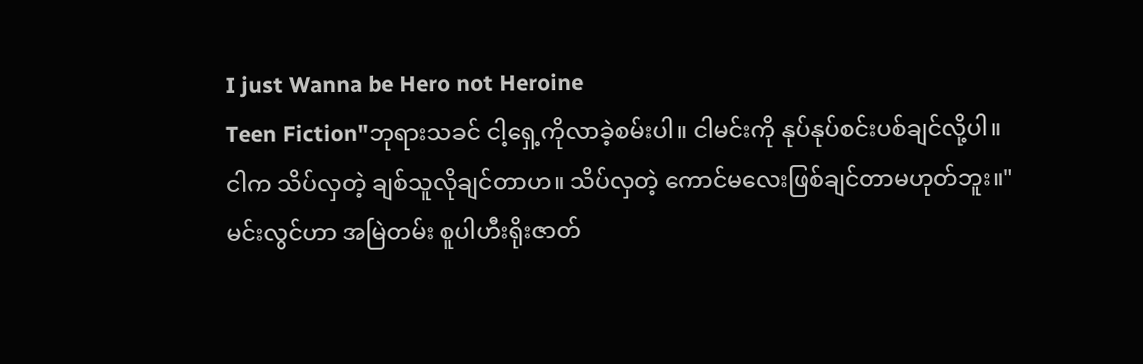I just Wanna be Hero not Heroine
Teen Fiction"ဘုရားသခင် ငါ့ရှေ့ကိုလာခဲ့စမ်းပါ။ ငါမင်းကို နုပ်နုပ်စင်းပစ်ချင်လို့ပါ။ ငါက သိပ်လှတဲ့ ချစ်သူလိုချင်တာဟ။ သိပ်လှတဲ့ ကောင်မလေးဖြစ်ချင်တာမဟုတ်ဘူး။" မင်းလွင်ဟာ အမြဲတမ်း စူပါဟီးရိုးဇာတ်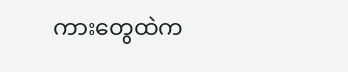ကားတွေထဲက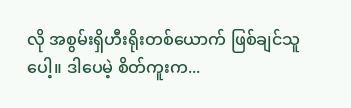လို အစွမ်းရှိဟီးရိုးတစ်ယောက် ဖြစ်ချင်သူပေါ့။ ဒါပေမဲ့ စိတ်ကူးက...